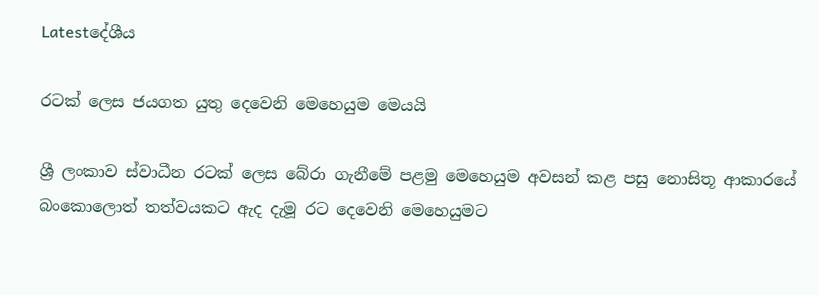Latestදේශීය

රටක් ලෙස ජයගත යුතු දෙවෙනි මෙහෙයුම මෙයයි

ශ්‍රී ලංකාව ස්වාධීන රටක් ලෙස බේරා ගැනීමේ පළමු මෙහෙයුම අවසන් කළ පසු නොසිතූ ආකාරයේ බංකොලොත් තත්වයකට ඇද දැමූ රට දෙවෙනි මෙහෙයුමට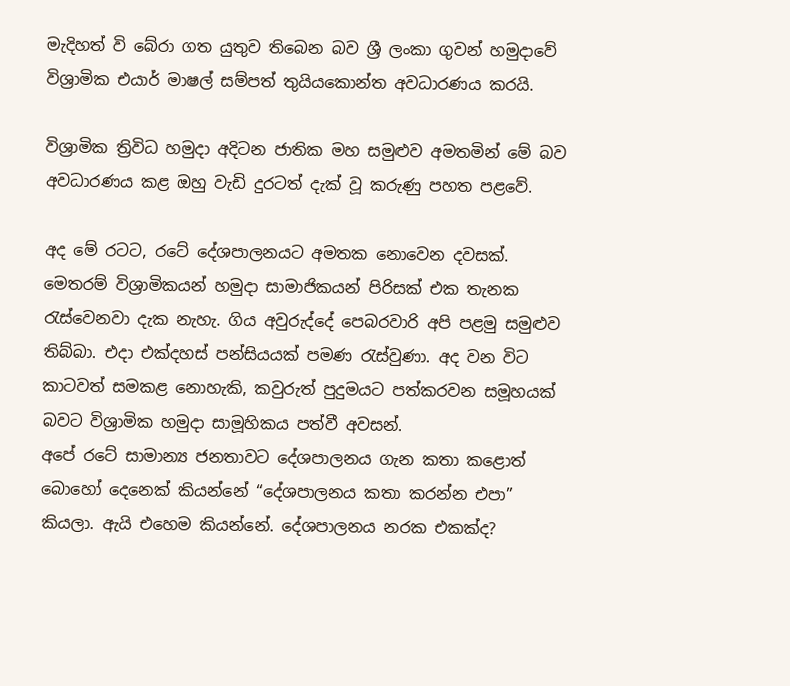මැදිහත් වි බේරා ගත යුතුව තිබෙන බව ශ්‍රී ලංකා ගුවන් හමුදාවේ විශ්‍රාමික එයාර් මාෂල් සම්පත් තුයියකොන්ත අවධාරණය කරයි.

විශ්‍රාමික ත්‍රිවිධ හමුදා අදිටන ජාතික මහ සමුළුව අමතමින් මේ බව අවධාරණය කළ ඔහු වැඩි දුරටත් දැක් වූ කරුණු පහත පළවේ.

අද මේ රටට, රටේ දේශපාලනයට අමතක නොවෙන දවසක්. මෙතරම් විශ්‍රාමිකයන් හමුදා සාමාජිකයන් පිරිසක් එක තැනක රැස්වෙනවා දැක නැහැ. ගිය අවුරුද්දේ පෙබරවාරි අපි පළමු සමුළුව තිබ්බා. එදා එක්දහස් පන්සියයක් පමණ රැස්වුණා. අද වන විට කාටවත් සමකළ නොහැකි, කවුරුත් පුදුමයට පත්කරවන සමූහයක් බවට විශ්‍රාමික හමුදා සාමූහිකය පත්වී අවසන්.
අපේ රටේ සාමාන්‍ය ජනතාවට දේශපාලනය ගැන කතා කළොත් බොහෝ දෙනෙක් කියන්නේ “දේශපාලනය කතා කරන්න එපා” කියලා. ඇයි එහෙම කියන්නේ. දේශපාලනය නරක එකක්ද?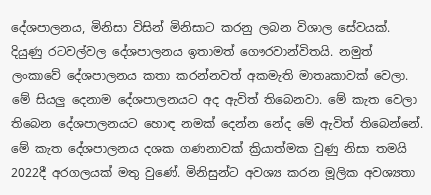දේශපාලනය, මිනිසා විසින් මිනිසාට කරනු ලබන විශාල සේවයක්. දියුණු රටවල්වල දේශපාලනය ඉතාමත් ගෞරවාන්විතයි. නමුත් ලංකාවේ දේශපාලනය කතා කරන්නවත් අකමැති මාතෘකාවක් වෙලා. මේ සියලු දෙනාම දේශපාලනයට අද ඇවිත් තිබෙනවා. මේ කැත වෙලා තිබෙන දේශපාලනයට හොඳ නමක් දෙන්න නේද මේ ඇවිත් තිබෙන්නේ. මේ කැත දේශපාලනය දශක ගණනාවක් ක්‍රියාත්මක වුණු නිසා තමයි 2022දී අරගලයක් මතු වුණේ. මිනිසුන්ට අවශ්‍ය කරන මූලික අවශ්‍යතා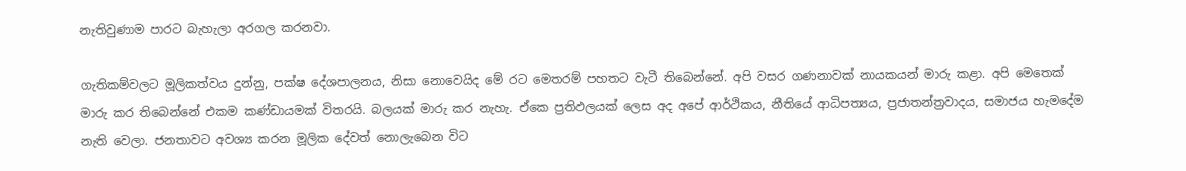නැතිවුණාම පාරට බැහැලා අරගල කරනවා.

ගැතිකම්වලට මූලිකත්වය දුන්නු, පක්ෂ දේශපාලනය, නිසා නොවෙයිද මේ රට මෙතරම් පහතට වැටී තිබෙන්නේ. අපි වසර ගණනාවක් නායකයන් මාරු කළා. අපි මෙතෙක් මාරු කර තිබෙන්නේ එකම කණ්ඩායමක් විතරයි. බලයක් මාරු කර නැහැ. ඒකෙ ප්‍රතිඵලයක් ලෙස අද අපේ ආර්ථිකය, නීතියේ ආධිපත්‍යය, ප්‍රජාතන්ත්‍රවාදය, සමාජය හැමදේම නැති වෙලා. ජනතාවට අවශ්‍ය කරන මූලික දේවත් නොලැබෙන විට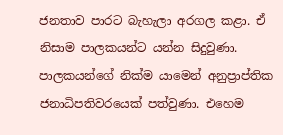ජනතාව පාරට බැහැලා අරගල කළා. ඒ නිසාම පාලකයන්ට යන්න සිදුවුණා. පාලකයන්ගේ නික්ම යාමෙන් අනුප්‍රාප්තික ජනාධිපතිවරයෙක් පත්වුණා. එහෙම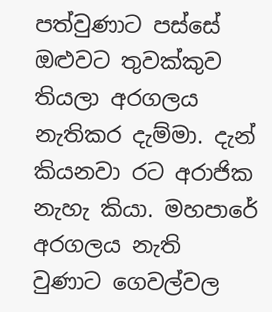පත්වුණාට පස්සේ ඔළුවට තුවක්කුව තියලා අරගලය නැතිකර දැම්මා. දැන් කියනවා රට අරාජික නැහැ කියා. මහපාරේ අරගලය නැති වුණාට ගෙවල්වල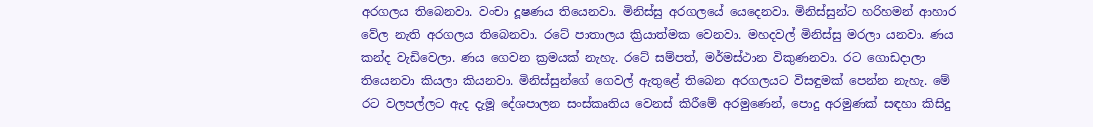අරගලය තිබෙනවා. වංචා දූෂණය තියෙනවා. මිනිස්සු අරගලයේ යෙදෙනවා. මිනිස්සුන්ට හරිහමන් ආහාර වේල නැති අරගලය තිබෙනවා. රටේ පාතාලය ක්‍රියාත්මක වෙනවා. මහදවල් මිනිස්සු මරලා යනවා. ණය කන්ද වැඩිවෙලා. ණය ගෙවන ක්‍රමයක් නැහැ. රටේ සම්පත්, මර්මස්ථාන විකුණනවා. රට ගොඩදාලා තියෙනවා කියලා කියනවා. මිනිස්සුන්ගේ ගෙවල් ඇතුළේ තිබෙන අරගලයට විසඳුමක් පෙන්න නැහැ. මේ රට වලපල්ලට ඇද දැමූ දේශපාලන සංස්කෘතිය වෙනස් කිරීමේ අරමුණෙන්, පොදු අරමුණක් සඳහා කිසිදු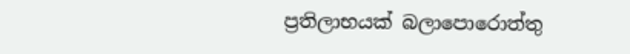ප්‍රතිලාභයක් බලාපොරොත්තු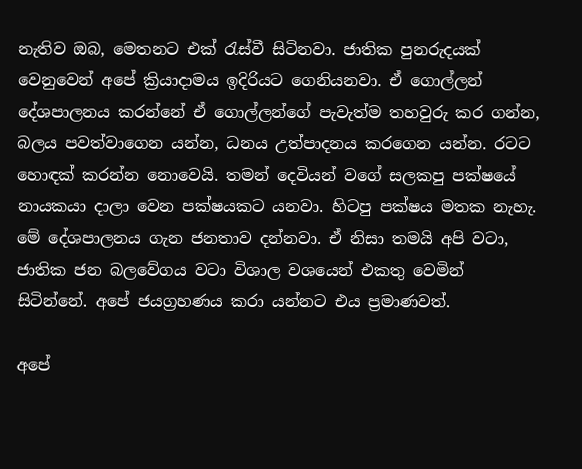නැතිව ඔබ, මෙතනට එක් රැස්වී සිටිනවා. ජාතික පුනරුදයක් වෙනුවෙන් අපේ ක්‍රියාදාමය ඉදිරියට ගෙනියනවා. ඒ ගොල්ලන් දේශපාලනය කරන්නේ ඒ ගොල්ලන්ගේ පැවැත්ම තහවුරු කර ගන්න, බලය පවත්වාගෙන යන්න, ධනය උත්පාදනය කරගෙන යන්න. රටට හොඳක් කරන්න නොවෙයි. තමන් දෙවියන් වගේ සලකපු පක්ෂයේ නායකයා දාලා වෙන පක්ෂයකට යනවා. හිටපු පක්ෂය මතක නැහැ. මේ දේශපාලනය ගැන ජනතාව දන්නවා. ඒ නිසා තමයි අපි වටා, ජාතික ජන බලවේගය වටා විශාල වශයෙන් එකතු වෙමින් සිටින්නේ. අපේ ජයග්‍රහණය කරා යන්නට එය ප්‍රමාණවත්.

අපේ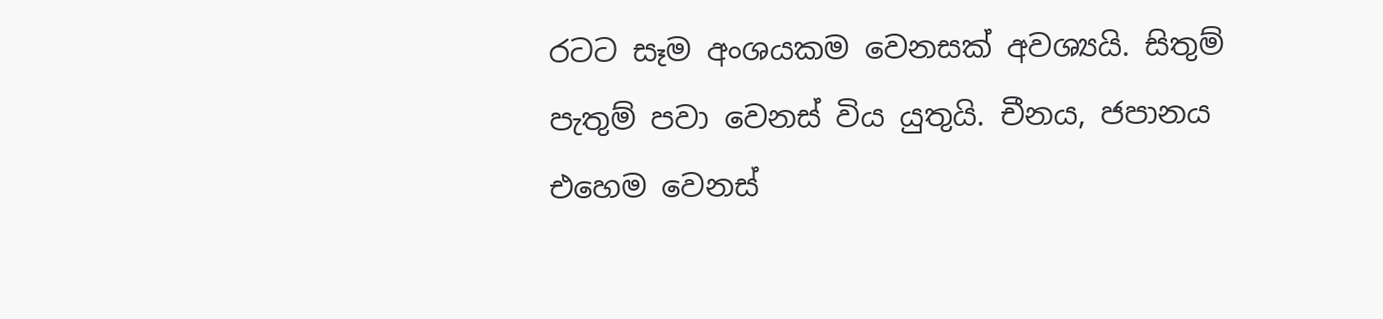රටට සෑම අංශයකම වෙනසක් අවශ්‍යයි. සිතුම් පැතුම් පවා වෙනස් විය යුතුයි. චීනය, ජපානය එහෙම වෙනස්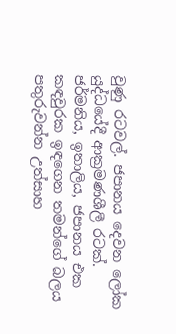වුණු රටවල්. ජපානය දෙවන ලෝක යුද්ධයේදී ආක්‍රමණශීලී රටක්. ජර්මනිය, ඉතාලිය, ජපානය එක කඳවුරක ඉඳගෙන තමන්ගේ බලය පතුරුවන්න උත්සාහ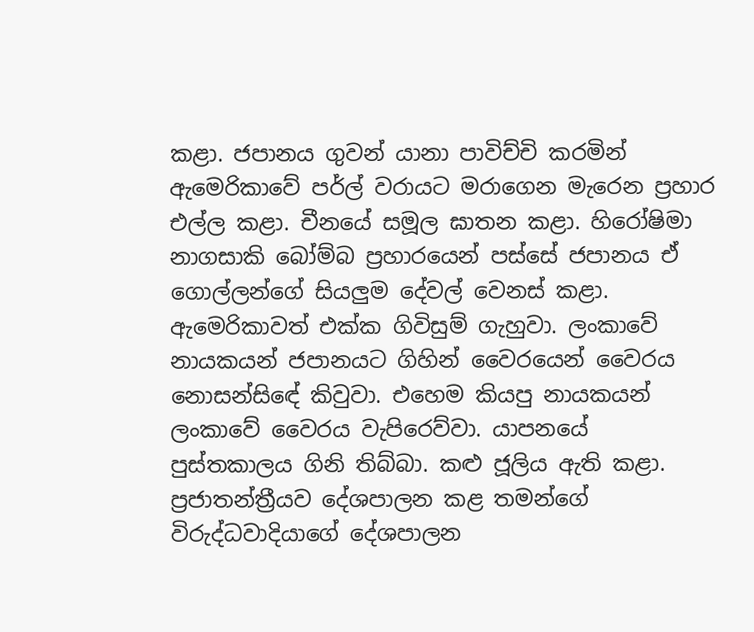කළා. ජපානය ගුවන් යානා පාවිච්චි කරමින් ඇමෙරිකාවේ පර්ල් වරායට මරාගෙන මැරෙන ප්‍රහාර එල්ල කළා. චීනයේ සමූල ඝාතන කළා. හිරෝෂිමා නාගසාකි බෝම්බ ප්‍රහාරයෙන් පස්සේ ජපානය ඒ ගොල්ලන්ගේ සියලුම දේවල් වෙනස් කළා. ඇමෙරිකාවත් එක්ක ගිවිසුම් ගැහුවා. ලංකාවේ නායකයන් ජපානයට ගිහින් වෛරයෙන් වෛරය නොසන්සිඳේ කිවුවා. එහෙම කියපු නායකයන් ලංකාවේ වෛරය වැපිරෙව්වා. යාපනයේ පුස්තකාලය ගිනි තිබ්බා. කළු ජූලිය ඇති කළා. ප්‍රජාතන්ත්‍රීයව දේශපාලන කළ තමන්ගේ විරුද්ධවාදියාගේ දේශපාලන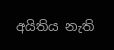අයිතිය නැති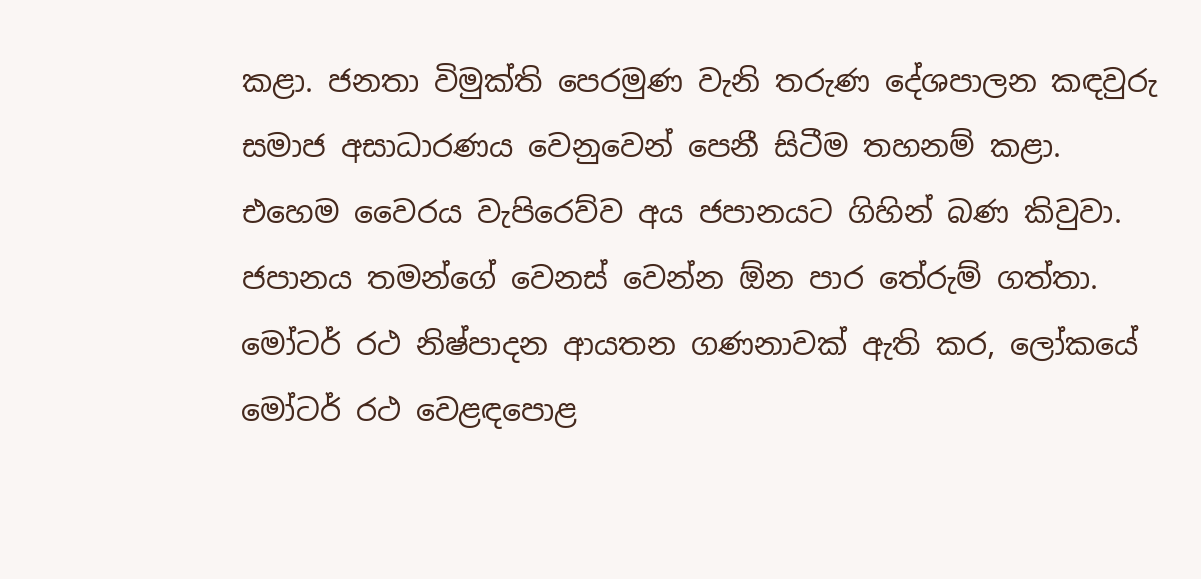කළා. ජනතා විමුක්ති පෙරමුණ වැනි තරුණ දේශපාලන කඳවුරු සමාජ අසාධාරණය වෙනුවෙන් පෙනී සිටීම තහනම් කළා. එහෙම වෛරය වැපිරෙව්ව අය ජපානයට ගිහින් බණ කිවුවා. ජපානය තමන්ගේ වෙනස් වෙන්න ඕන පාර තේරුම් ගත්තා. මෝටර් රථ නිෂ්පාදන ආයතන ගණනාවක් ඇති කර, ලෝකයේ මෝටර් රථ වෙළඳපොළ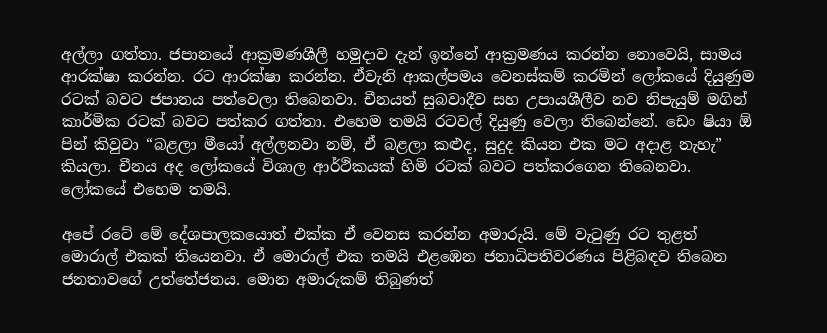අල්ලා ගත්තා. ජපානයේ ආක්‍රමණශීලී හමුදාව දැන් ඉන්නේ ආක්‍රමණය කරන්න නොවෙයි, සාමය ආරක්ෂා කරන්න. රට ආරක්ෂා කරන්න. ඒවැනි ආකල්පමය වෙනස්කම් කරමින් ලෝකයේ දියුණුම රටක් බවට ජපානය පත්වෙලා තිබෙනවා. චීනයත් සුබවාදීව සහ උපායශීලීව නව නිපැයුම් මගින් කාර්මික රටක් බවට පත්කර ගත්තා. එහෙම තමයි රටවල් දියුණු වෙලා තිබෙන්නේ. ඩෙං ෂියා ඕ පින් කිවුවා “බළලා මීයෝ අල්ලනවා නම්, ඒ බළලා කළුද, සුදුද කියන එක මට අදාළ නැහැ” කියලා. චීනය අද ලෝකයේ විශාල ආර්ථිකයක් හිමි රටක් බවට පත්කරගෙන තිබෙනවා. ලෝකයේ එහෙම තමයි.

අපේ රටේ මේ දේශපාලකයොත් එක්ක ඒ වෙනස කරන්න අමාරුයි. මේ වැටුණු රට තුළත් මොරාල් එකක් තියෙනවා. ඒ මොරාල් එක තමයි එළඹෙන ජනාධිපතිවරණය පිළිබඳව තිබෙන ජනතාවගේ උත්තේජනය. මොන අමාරුකම් තිබුණත්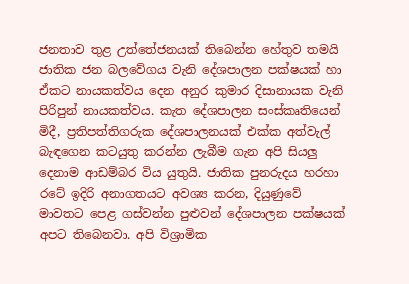ජනතාව තුළ උත්තේජනයක් තිබෙන්න හේතුව තමයි ජාතික ජන බලවේගය වැනි දේශපාලන පක්ෂයක් හා ඒකට නායකත්වය දෙන අනුර කුමාර දිසානායක වැනි පිරිපුන් නායකත්වය. කැත දේශපාලන සංස්කෘතියෙන් මිදී, ප්‍රතිපත්තිගරුක දේශපාලනයක් එක්ක අත්වැල් බැඳගෙන කටයුතු කරන්න ලැබීම ගැන අපි සියලු දෙනාම ආඩම්බර විය යුතුයි. ජාතික පුනරුදය හරහා රටේ ඉදිරි අනාගතයට අවශ්‍ය කරන, දියුණුවේ මාවතට පෙළ ගස්වන්න පුළුවන් දේශපාලන පක්ෂයක් අපට තිබෙනවා. අපි විශ්‍රාමික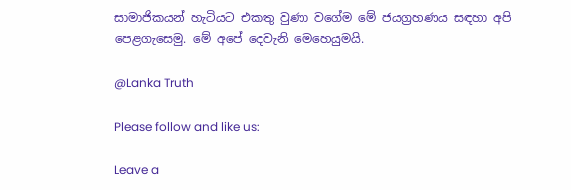සාමාජිකයන් හැටියට එකතු වුණා වගේම මේ ජයග්‍රහණය සඳහා අපි පෙළගැසෙමු. මේ අපේ දෙවැනි මෙහෙයුමයි.

@Lanka Truth

Please follow and like us:

Leave a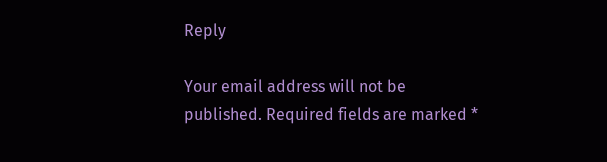Reply

Your email address will not be published. Required fields are marked *